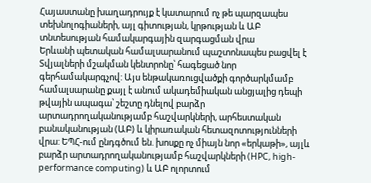Հայաստանը խաղադրույք է կատարում ոչ թե պարզապես տեխնոլոգիաների, այլ գիտության, կրթության և ԱԲ տնտեսության համակարգային զարգացման վրա
Երևանի պետական համալսարանում պաշտոնապես բացվել է Տվյալների մշակման կենտրոնը՝ հագեցած նոր գերհամակարգչով: Այս ենթակառուցվածքի գործարկմամբ համալսարանը քայլ է անում ակադեմիական անցյալից դեպի թվային ապագա՝ շեշտը դնելով բարձր արտադրողականությամբ հաշվարկների, արհեստական բանականության (ԱԲ) և կիրառական հետազոտությունների վրա: ԵՊՀ-ում ընդգծում են. խոսքը ոչ միայն նոր «երկաթի», այլև բարձր արտադրողականությամբ հաշվարկների (HPC, high-performance computing) և ԱԲ ոլորտում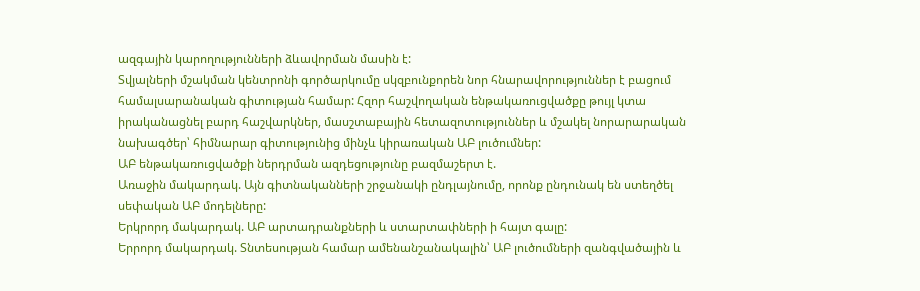ազգային կարողությունների ձևավորման մասին է:
Տվյալների մշակման կենտրոնի գործարկումը սկզբունքորեն նոր հնարավորություններ է բացում համալսարանական գիտության համար: Հզոր հաշվողական ենթակառուցվածքը թույլ կտա իրականացնել բարդ հաշվարկներ, մասշտաբային հետազոտություններ և մշակել նորարարական նախագծեր՝ հիմնարար գիտությունից մինչև կիրառական ԱԲ լուծումներ:
ԱԲ ենթակառուցվածքի ներդրման ազդեցությունը բազմաշերտ է.
Առաջին մակարդակ. Այն գիտնականների շրջանակի ընդլայնումը, որոնք ընդունակ են ստեղծել սեփական ԱԲ մոդելները:
Երկրորդ մակարդակ. ԱԲ արտադրանքների և ստարտափների ի հայտ գալը:
Երրորդ մակարդակ. Տնտեսության համար ամենանշանակալին՝ ԱԲ լուծումների զանգվածային և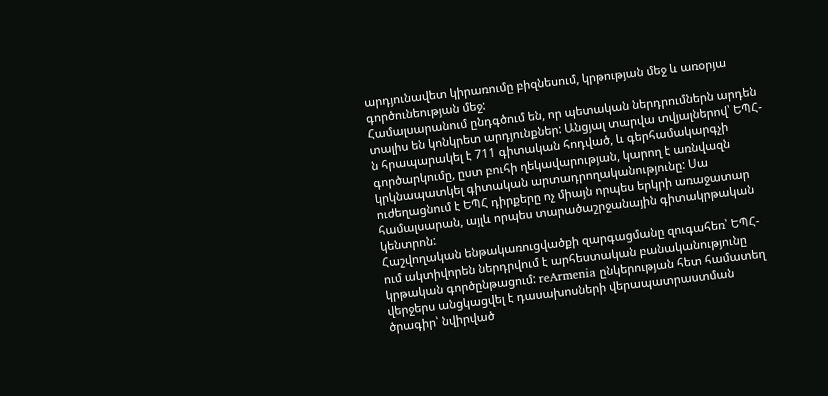արդյունավետ կիրառումը բիզնեսում, կրթության մեջ և առօրյա գործունեության մեջ:
Համալսարանում ընդգծում են, որ պետական ներդրումներն արդեն տալիս են կոնկրետ արդյունքներ: Անցյալ տարվա տվյալներով՝ ԵՊՀ-ն հրապարակել է 711 գիտական հոդված, և գերհամակարգչի գործարկումը, ըստ բուհի ղեկավարության, կարող է առնվազն կրկնապատկել գիտական արտադրողականությունը: Սա ուժեղացնում է ԵՊՀ դիրքերը ոչ միայն որպես երկրի առաջատար համալսարան, այլև որպես տարածաշրջանային գիտակրթական կենտրոն:
Հաշվողական ենթակառուցվածքի զարգացմանը զուգահեռ՝ ԵՊՀ-ում ակտիվորեն ներդրվում է արհեստական բանականությունը կրթական գործընթացում: reArmenia ընկերության հետ համատեղ վերջերս անցկացվել է դասախոսների վերապատրաստման ծրագիր՝ նվիրված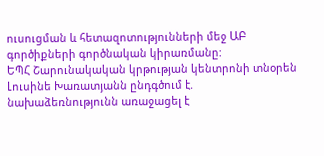ուսուցման և հետազոտությունների մեջ ԱԲ գործիքների գործնական կիրառմանը:
ԵՊՀ Շարունակական կրթության կենտրոնի տնօրեն Լուսինե Խառատյանն ընդգծում է. նախաձեռնությունն առաջացել է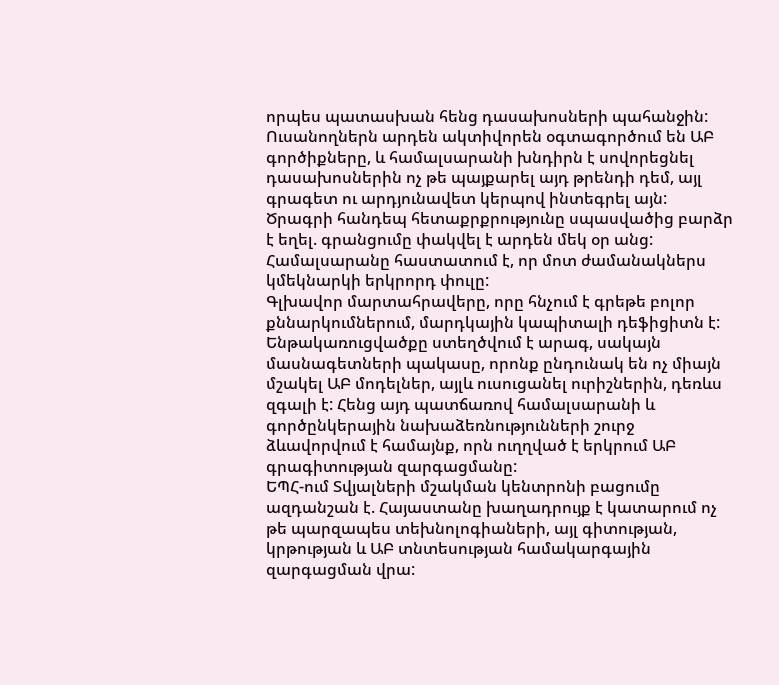որպես պատասխան հենց դասախոսների պահանջին: Ուսանողներն արդեն ակտիվորեն օգտագործում են ԱԲ գործիքները, և համալսարանի խնդիրն է սովորեցնել դասախոսներին ոչ թե պայքարել այդ թրենդի դեմ, այլ գրագետ ու արդյունավետ կերպով ինտեգրել այն:
Ծրագրի հանդեպ հետաքրքրությունը սպասվածից բարձր է եղել. գրանցումը փակվել է արդեն մեկ օր անց: Համալսարանը հաստատում է, որ մոտ ժամանակներս կմեկնարկի երկրորդ փուլը:
Գլխավոր մարտահրավերը, որը հնչում է գրեթե բոլոր քննարկումներում, մարդկային կապիտալի դեֆիցիտն է: Ենթակառուցվածքը ստեղծվում է արագ, սակայն մասնագետների պակասը, որոնք ընդունակ են ոչ միայն մշակել ԱԲ մոդելներ, այլև ուսուցանել ուրիշներին, դեռևս զգալի է: Հենց այդ պատճառով համալսարանի և գործընկերային նախաձեռնությունների շուրջ ձևավորվում է համայնք, որն ուղղված է երկրում ԱԲ գրագիտության զարգացմանը:
ԵՊՀ-ում Տվյալների մշակման կենտրոնի բացումը ազդանշան է. Հայաստանը խաղադրույք է կատարում ոչ թե պարզապես տեխնոլոգիաների, այլ գիտության, կրթության և ԱԲ տնտեսության համակարգային զարգացման վրա: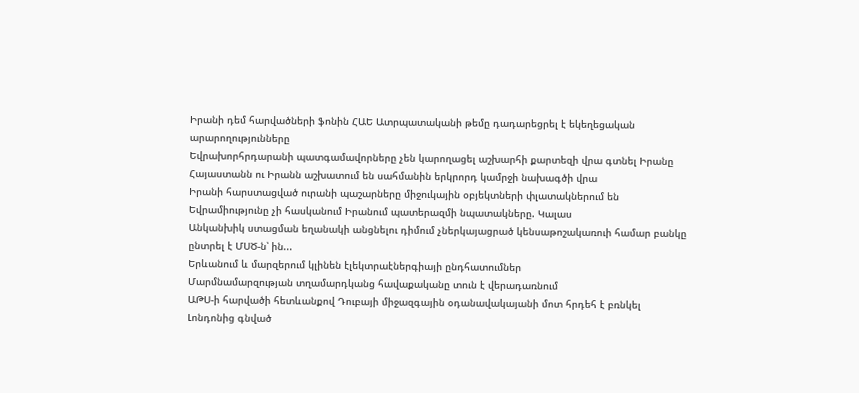Իրանի դեմ հարվածների ֆոնին ՀԱԵ Ատրպատականի թեմը դադարեցրել է եկեղեցական արարողությունները
Եվրախորհրդարանի պատգամավորները չեն կարողացել աշխարհի քարտեզի վրա գտնել Իրանը
Հայաստանն ու Իրանն աշխատում են սահմանին երկրորդ կամրջի նախագծի վրա
Իրանի հարստացված ուրանի պաշարները միջուկային օբյեկտների փլատակներում են
Եվրամիությունը չի հասկանում Իրանում պատերազմի նպատակները. Կալաս
Անկանխիկ ստացման եղանակի անցնելու դիմում չներկայացրած կենսաթոշակառուի համար բանկը ընտրել է ՄՍԾ-ն՝ ին...
Երևանում և մարզերում կլինեն էլեկտրաէներգիայի ընդհատումներ
Մարմնամարզության տղամարդկանց հավաքականը տուն է վերադառնում
ԱԹՍ-ի հարվածի հետևանքով Դուբայի միջազգային օդանավակայանի մոտ հրդեհ է բռնկել
Լոնդոնից գնված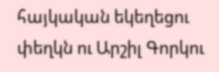հայկական եկեղեցու փեղկն ու Արշիլ Գորկու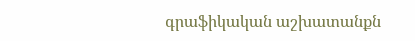գրաֆիկական աշխատանքն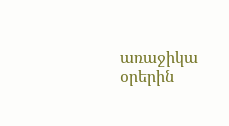առաջիկա օրերին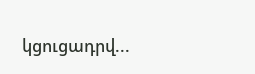կցուցադրվ...